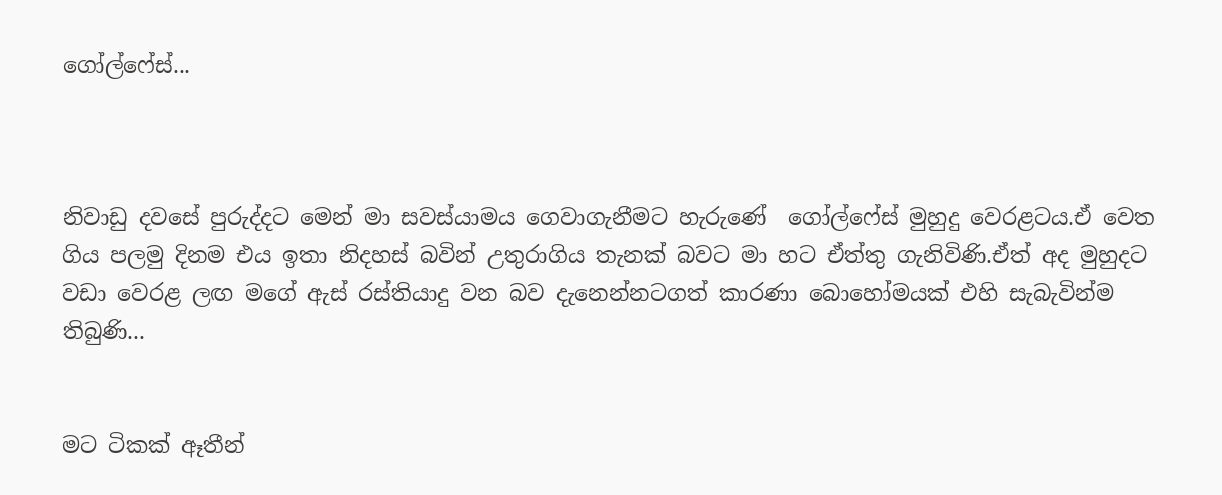ගෝල්ෆේස්...



නිවාඩු දවසේ පුරුද්දට මෙන් මා සවස්යාමය ගෙවාගැනීමට හැරුණේ  ගෝල්ෆේස් මුහුදු වෙරළටය.ඒ වෙත ගිය පලමු දිනම එය ඉතා නිදහස් බවින් උතුරාගිය තැනක් බවට මා හට ඒත්තු ගැනිවිණි.ඒත් අද මුහුදට වඩා වෙරළ ලඟ මගේ ඇස් රස්තියාදු වන බව දැනෙන්නටගත් කාරණා බොහෝමයක් එහි සැබැවින්ම තිබුණි...


මට ටිකක් ඈතීන්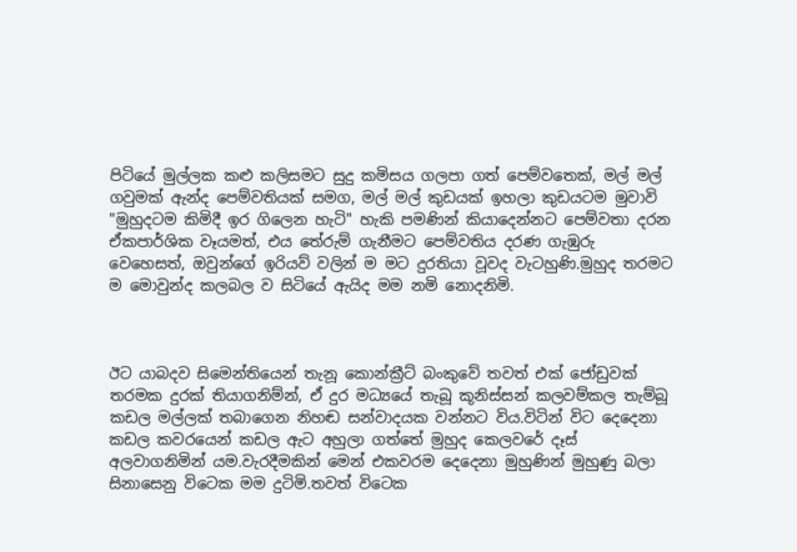පිටියේ මුල්ලක කළු කලිසමට සුදු කමිසය ගලපා ගත් පෙම්වතෙක්, මල් මල් ගවුමක් ඇන්ද පෙම්වතියක් සමග, මල් මල් කුඩයක් ඉහලා කුඩයටම මුවාවි "මුහුදටම කිමිදී ඉර ගිලෙන හැටි" හැකි පමණින් කියාදෙන්නට පෙම්වතා දරන ඒකපාර්ශික වෑයමත්, එය තේරුම් ගැනීමට පෙම්වතිය දරණ ගැඹුරු වෙහෙසත්, ඔවුන්ගේ ඉරියව් වලින් ම මට දුරතියා වූවද වැටහුණි.මුහුද තරමට ම මොවුන්ද කලබල ව සිටියේ ඇයිද මම නමි නොදනිමි.



ඊට යාබදව සිමෙන්තියෙන් තැනූ කොන්ක්‍රීට් බංකුවේ තවත් එක් ජෝඩුවක් තරමක දුරක් තියාගනිම්න්, ඒ දුර මධ්‍යයේ තැබූ කූනිස්සන් කලවම්කල තැම්බූ කඩල මල්ලක් තබාගෙන නිහඬ සන්වාදයක වන්නට විය.විටින් විට දෙදෙනා කඩල කවරයෙන් කඩල ඇට අහුලා ගත්තේ මුහුද කෙලවරේ දෑස් අලවාගනිමින් යම.වැරදීමකින් මෙන් එකවරම දෙදෙනා මුහුණින් මුහුණු බලා සිනාසෙනු විටෙක මම දුටිමි.තවත් විටෙක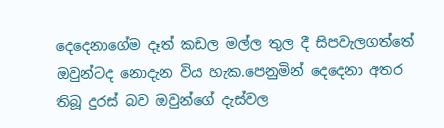දෙදෙනාගේම දෑත් කඩල මල්ල තුල දී සිපවැලගත්තේ ඔවුන්ටද නොදැන විය හැක.පෙනුමින් දෙදෙනා අතර තිබූ දුරස් බව ඔවුන්ගේ දැස්වල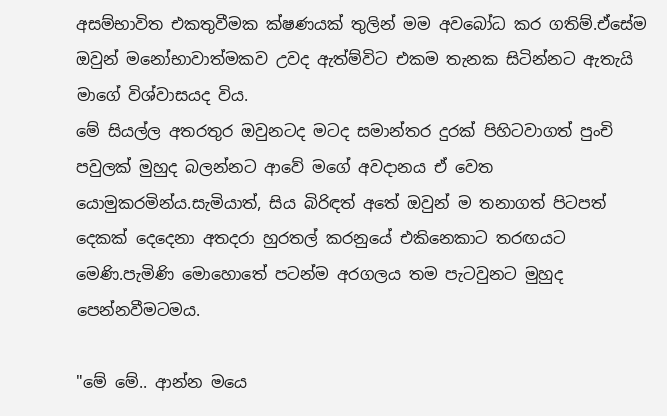අසම්භාවිත එකතුවීමක ක්ෂණයක් තුලින් මම අවබෝධ කර ගතිම්.ඒසේම ඔවුන් මනෝභාවාත්මකව උවද ඇත්ම්විට එකම තැනක සිටින්නට ඇතැයි මාගේ විශ්වාසයද විය.
මේ සියල්ල අතරතුර ඔවුනටද මටද සමාන්තර දුරක් පිහිටවාගත් පුංචි පවුලක් මුහුද බලන්නට ආවේ මගේ අවදානය ඒ වෙත යොමුකරමින්ය.සැමියාත්, සිය බිරිඳත් අතේ ඔවුන් ම තනාගත් පිටපත් දෙකක් දෙදෙනා අතදරා හුරතල් කරනුයේ එකිනෙකාට තරඟයට මෙණි.පැමිණි මොහොතේ පටන්ම අරගලය තම පැටවුනට මුහුද පෙන්නවීමටමය.

"මේ මේ.. ආන්න මයෙ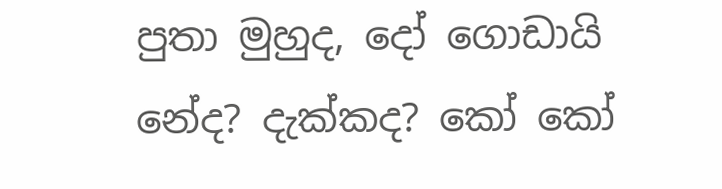පුතා මුහුද, දෝ ගොඩායි නේද? දැක්කද? කෝ කෝ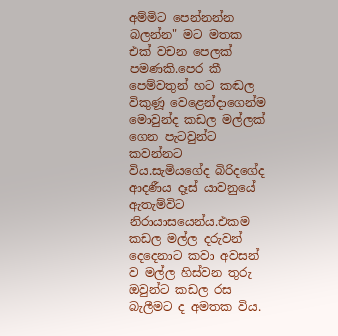අම්මිට පෙන්නන්න බලන්න" මට මතක එක් වචන පෙලක් පමණකි.පෙර කී පෙම්වතුන් හට කඬල විකුණූ වෙළෙන්දාගෙන්ම මොවුන්ද කඩල මල්ලක් ගෙන පැටවුන්ට කවන්නට විය.සැමියගේද බිරිදගේද ආදණීය දෑස් යාවනුයේ ඇතැම්විට නිරායාසයෙන්ය.එකම කඩල මල්ල දරුවන් දෙදෙනාට කවා අවසන් ව මල්ල හිස්වන තුරු ඔවුන්ට කඩල රස බැලීමට ද අමතක විය.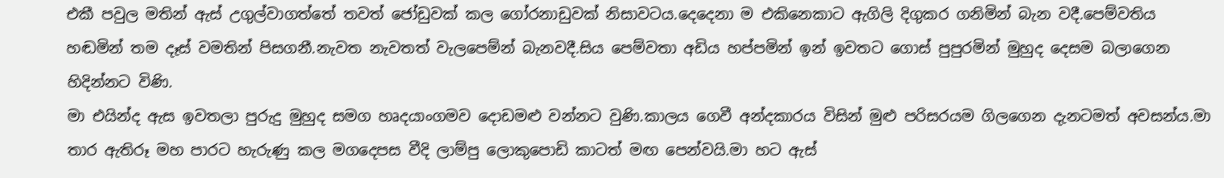එකී පවුල මතින් ඇස් උගුල්වාගත්තේ තවත් ජෝඩුවක් කල ගෝරනාඩුවක් නිසාවටය.දෙදෙනා ම එකිනෙකාට ඇගිලි දිගුකර ගනිමින් බැන වදී.පෙම්වතිය හඬමින් තම දෑස් වමතින් පිසගනී.නැවත නැවතත් වැලපෙම්න් බැනවදී.සිය පෙම්වතා අඩිය හප්පමින් ඉන් ඉවතට ගොස් පුපුරමින් මුහුද දෙසම බලාගෙන හිදින්නට විණි.
මා එයින්ද ඇස ඉවතලා පුරුදු මුහුද සමග හෘදයාංගමව දොඩමළු වන්නට වුණි.කාලය ගෙවී අන්දකාරය විසින් මුළු පරිසරයම ගිලගෙන දැනටමත් අවසන්ය.මා තාර ඇතිරූ මහ පාරට හැරුණු කල මගදෙපස වීදි ලාම්පු ලොකුපොඩි කාටත් මඟ පෙන්වයි.මා හට ඇස්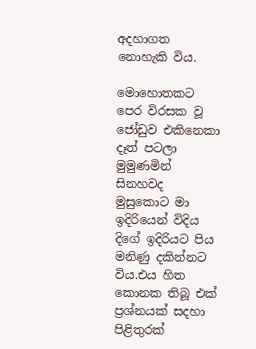අදහාගත නොහැකි විය.

මොහොතකට පෙර විරසක වූ ජෝඩුව එකිනෙකා දෑත් පටලා මුමුණමින් සිනහවද මුසුකොට මා ඉදිරියෙන් විදිය දිගේ ඉදිරියට පිය මනිණු දකින්නට විය.එය හිත කොනක තිබූ එක් ප්‍රශ්නයක් සදහා පිළිතුරක්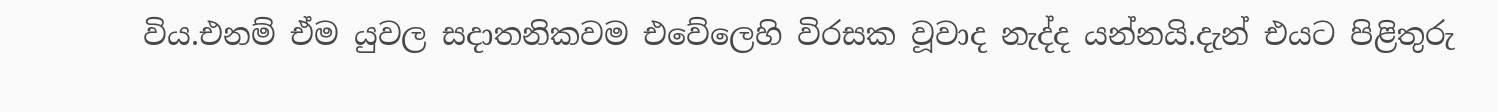විය.එනම් ඒම යුවල සදාතනිකවම එවේලෙහි විරසක වූවාද නැද්ද යන්නයි.දැන් එයට පිළිතුරු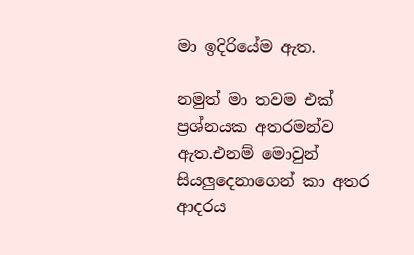මා ඉදිරියේම ඇත.

නමුත් මා තවම එක් ප්‍රශ්නයක අතරමන්ව ඇත.එනම් මොවුන් සියලුදෙනාගෙන් කා අතර ආදරය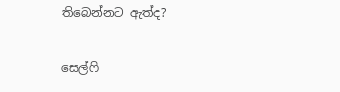තිබෙන්නට ඇත්ද?

සෙල්ෆි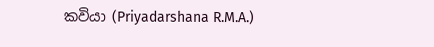කවියා (Priyadarshana R.M.A.)